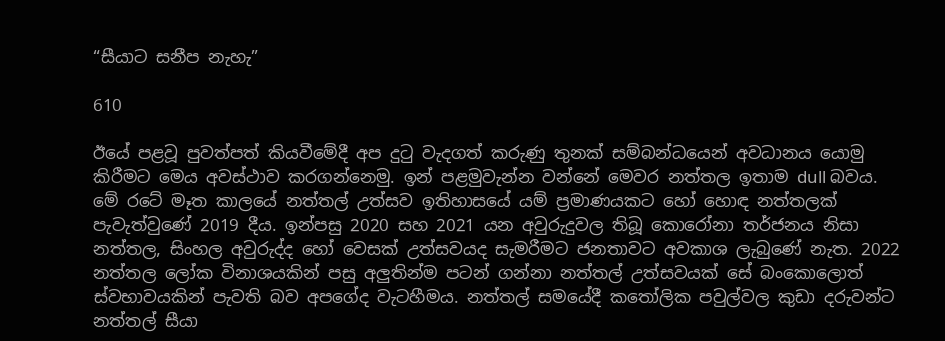“සීයාට සනීප නැහැ”

610

ඊයේ පළවූ පුවත්පත් කියවීමේදී අප දුටු වැදගත් කරුණු තුනක් සම්බන්ධයෙන් අවධානය යොමු කිරීමට මෙය අවස්ථාව කරගන්නෙමු. ඉන් පළමුවැන්න වන්නේ මෙවර නත්තල ඉතාම dull බවය. මේ රටේ මෑත කාලයේ නත්තල් උත්සව ඉතිහාසයේ යම් ප්‍රමාණයකට හෝ හොඳ නත්තලක් පැවැත්වුණේ 2019 දීය. ඉන්පසු 2020 සහ 2021 යන අවුරුදුවල තිබූ කොරෝනා තර්ජනය නිසා නත්තල, සිංහල අවුරුද්ද හෝ වෙසක් උත්සවයද සැමරීමට ජනතාවට අවකාශ ලැබුණේ නැත. 2022 නත්තල ලෝක විනාශයකින් පසු අලුතින්ම පටන් ගන්නා නත්තල් උත්සවයක් සේ බංකොලොත් ස්වභාවයකින් පැවති බව අපගේද වැටහීමය. නත්තල් සමයේදී කතෝලික පවුල්වල කුඩා දරුවන්ට නත්තල් සීයා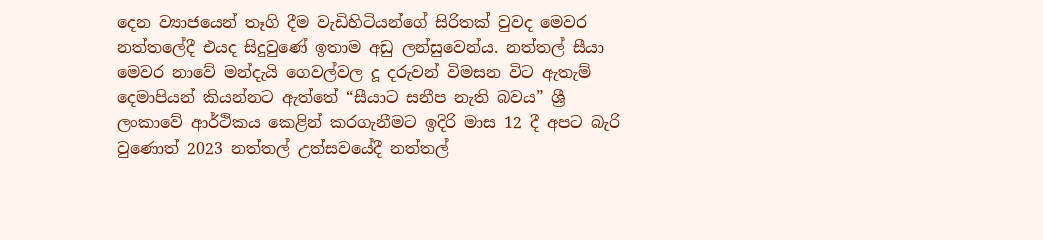දෙන ව්‍යාජයෙන් තෑගි දීම වැඩිහිටියන්ගේ සිරිතක් වුවද මෙවර නත්තලේදී එයද සිදුවුණේ ඉතාම අඩු ලන්සුවෙන්ය. නත්තල් සීයා මෙවර නාවේ මන්දැයි ගෙවල්වල දූ දරුවන් විමසන විට ඇතැම් දෙමාපියන් කියන්නට ඇත්තේ “සීයාට සනීප නැති බවය” ශ්‍රී ලංකාවේ ආර්ථිකය කෙළින් කරගැනීමට ඉදිරි මාස 12 දී අපට බැරි වුණොත් 2023 නත්තල් උත්සවයේදී නත්තල්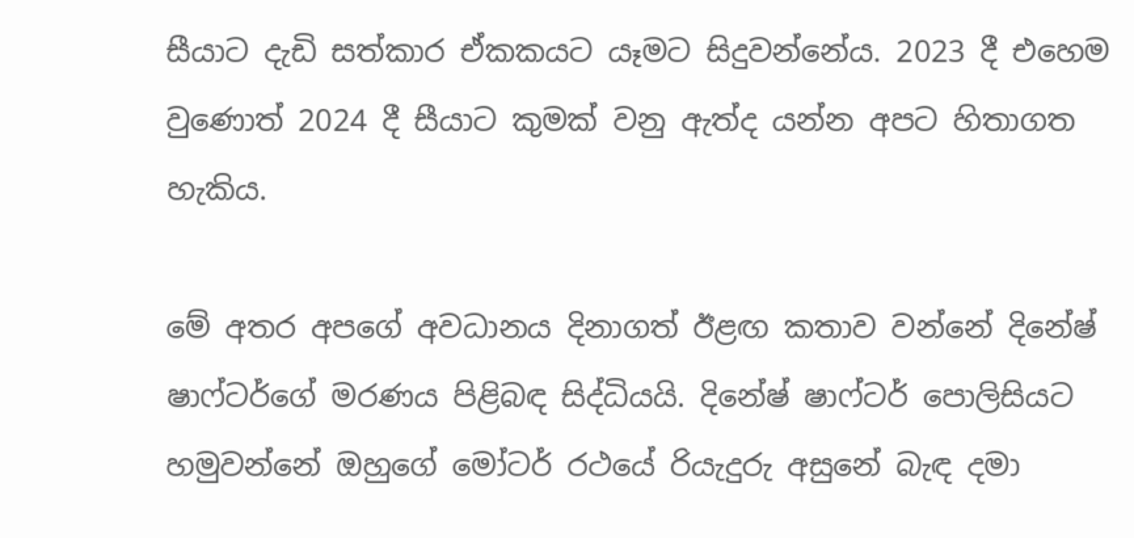සීයාට දැඩි සත්කාර ඒකකයට යෑමට සිදුවන්නේය. 2023 දී එහෙම වුණොත් 2024 දී සීයාට කුමක් වනු ඇත්ද යන්න අපට හිතාගත හැකිය.

මේ අතර අපගේ අවධානය දිනාගත් ඊළඟ කතාව වන්නේ දිනේෂ් ෂාෆ්ටර්ගේ මරණය පිළිබඳ සිද්ධියයි. දිනේෂ් ෂාෆ්ටර් පොලිසියට හමුවන්නේ ඔහුගේ මෝටර් රථයේ රියැදුරු අසුනේ බැඳ දමා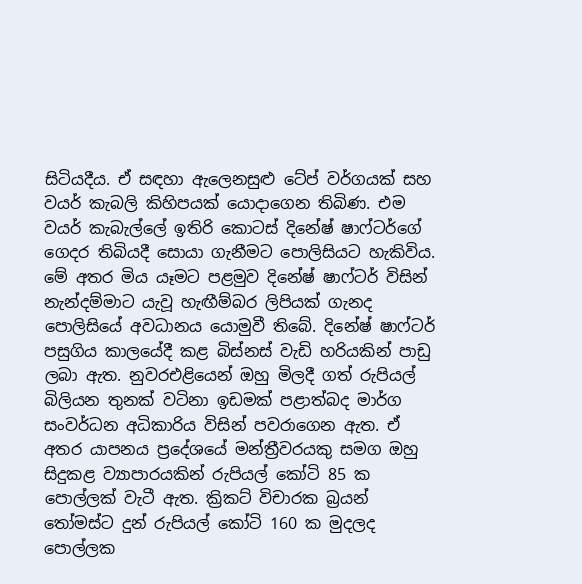සිටියදීය. ඒ සඳහා ඇලෙනසුළු ටේප් වර්ගයක් සහ වයර් කැබලි කිහිපයක් යොදාගෙන තිබිණ. එම වයර් කැබැල්ලේ ඉතිරි කොටස් දිනේෂ් ෂාෆ්ටර්ගේ ගෙදර තිබියදී සොයා ගැනීමට පොලිසියට හැකිවිය. මේ අතර මිය යෑමට පළමුව දිනේෂ් ෂාෆ්ටර් විසින් නැන්දම්මාට යැවූ හැඟීම්බර ලිපියක් ගැනද පොලිසියේ අවධානය යොමුවී තිබේ. දිනේෂ් ෂාෆ්ටර් පසුගිය කාලයේදී කළ බිස්නස් වැඩි හරියකින් පාඩු ලබා ඇත. නුවරඑළියෙන් ඔහු මිලදී ගත් රුපියල් බිලියන තුනක් වටිනා ඉඩමක් පළාත්බද මාර්ග සංවර්ධන අධිකාරිය විසින් පවරාගෙන ඇත. ඒ අතර යාපනය ප්‍රදේශයේ මන්ත්‍රීවරයකු සමග ඔහු සිදුකළ ව්‍යාපාරයකින් රුපියල් කෝටි 85 ක පොල්ලක් වැටී ඇත. ක්‍රිකට් විචාරක බ්‍රයන් තෝමස්ට දුන් රුපියල් කෝටි 160 ක මුදලද පොල්ලක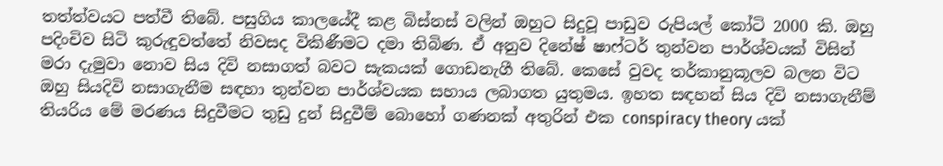තත්ත්වයට පත්වී තිබේ. පසුගිය කාලයේදී කළ බිස්නස් වලින් ඔහුට සිදුවූ පාඩුව රුපියල් කෝටි 2000 කි. ඔහු පදිංචිව සිටි කුරුඳුවත්තේ නිවසද විකිණීමට දමා තිබිණ. ඒ අනුව දිනේෂ් ෂාෆ්ටර් තුන්වන පාර්ශ්වයක් විසින් මරා දැමුවා නොව සිය දිවි නසාගත් බවට සැකයක් ගොඩනැගී තිබේ. කෙසේ වුවද තර්කානුකූලව බලන විට ඔහු සියදිවි නසාගැනීම සඳහා තුන්වන පාර්ශ්වයක සහාය ලබාගත යුතුමය. ඉහත සඳහන් සිය දිවි නසාගැනීම් තියරිය මේ මරණය සිදුවීමට තුඩු දුන් සිදුවීම් බොහෝ ගණනක් අතුරින් එක conspiracy theory යක්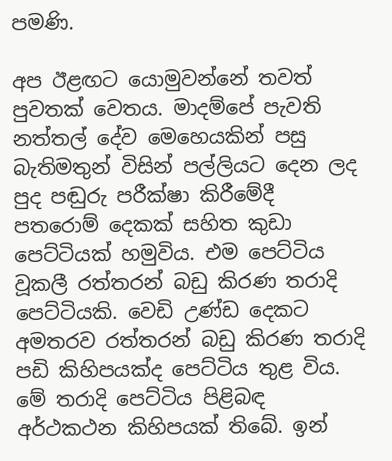පමණි.

අප ඊළඟට යොමුවන්නේ තවත් පුවතක් වෙතය. මාදම්පේ පැවති නත්තල් දේව මෙහෙයකින් පසු බැතිමතුන් විසින් පල්ලියට දෙන ලද පුද පඬුරු පරීක්ෂා කිරීමේදී පතරොම් දෙකක් සහිත කුඩා පෙට්ටියක් හමුවිය. එම පෙට්ටිය වූකලී රත්තරන් බඩු කිරණ තරාදි පෙට්ටියකි. වෙඩි උණ්ඩ දෙකට අමතරව රත්තරන් බඩු කිරණ තරාදි පඩි කිහිපයක්ද පෙට්ටිය තුළ විය. මේ තරාදි පෙට්ටිය පිළිබඳ අර්ථකථන කිහිපයක් තිබේ. ඉන්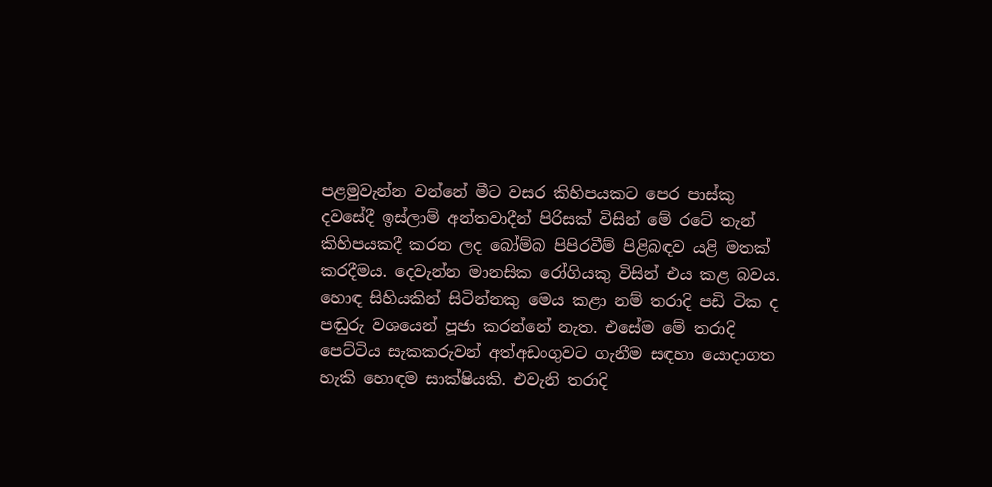පළමුවැන්න වන්නේ මීට වසර කිහිපයකට පෙර පාස්කු දවසේදී ඉස්ලාම් අන්තවාදීන් පිරිසක් විසින් මේ රටේ තැන් කිහිපයකදී කරන ලද බෝම්බ පිපිරවීම් පිළිබඳව යළි මතක් කරදීමය. දෙවැන්න මානසික රෝගියකු විසින් එය කළ බවය. හොඳ සිහියකින් සිටින්නකු මෙය කළා නම් තරාදි පඩි ටික ද පඬුරු වශයෙන් පූජා කරන්නේ නැත. එසේම මේ තරාදි පෙට්ටිය සැකකරුවන් අත්අඩංගුවට ගැනීම සඳහා යොදාගත හැකි හොඳම සාක්ෂියකි. එවැනි තරාදි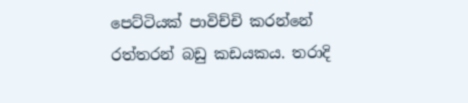පෙට්ටියක් පාවිච්චි කරන්නේ රත්තරන් බඩු කඩයකය. තරාදි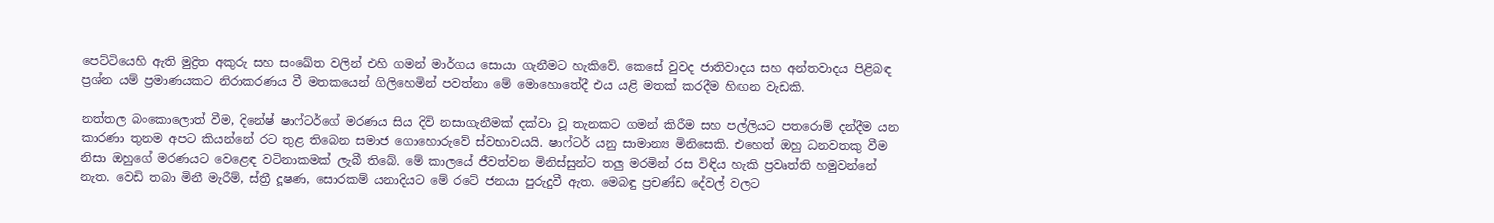පෙට්ටියෙහි ඇති මුද්‍රිත අකුරු සහ සංඛේත වලින් එහි ගමන් මාර්ගය සොයා ගැනීමට හැකිවේ. කෙසේ වුවද ජාතිවාදය සහ අන්තවාදය පිළිබඳ ප්‍රශ්න යම් ප්‍රමාණයකට නිරාකරණය වී මතකයෙන් ගිලිහෙමින් පවත්නා මේ මොහොතේදී එය යළි මතක් කරදීම හිඟන වැඩකි.

නත්තල බංකොලොත් වීම, දිනේෂ් ෂාෆ්ටර්ගේ මරණය සිය දිවි නසාගැනීමක් දක්වා වූ තැනකට ගමන් කිරීම සහ පල්ලියට පතරොම් දන්දීම යන කාරණා තුනම අපට කියන්නේ රට තුළ තිබෙන සමාජ ගොහොරුවේ ස්වභාවයයි. ෂාෆ්ටර් යනු සාමාන්‍ය මිනිසෙකි. එහෙත් ඔහු ධනවතකු වීම නිසා ඔහුගේ මරණයට වෙළෙඳ වටිනාකමක් ලැබී තිබේ. මේ කාලයේ ජීවත්වන මිනිස්සුන්ට තලු මරමින් රස විඳිය හැකි ප්‍රවෘත්ති හමුවන්නේ නැත. වෙඩි තබා මිනී මැරීම්, ස්ත්‍රී දූෂණ, සොරකම් යනාදියට මේ රටේ ජනයා පුරුදුවී ඇත. මෙබඳු ප්‍රචණ්ඩ දේවල් වලට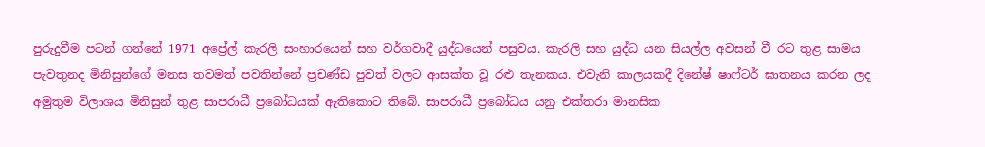පුරුදුවීම පටන් ගන්නේ 1971 අප්‍රේල් කැරලි සංහාරයෙන් සහ වර්ගවාදී යුද්ධයෙන් පසුවය. කැරලි සහ යුද්ධ යන සියල්ල අවසන් වී රට තුළ සාමය පැවතුනද මිනිසුන්ගේ මනස තවමත් පවතින්නේ ප්‍රචණ්ඩ පුවත් වලට ආසක්ත වූ රළු තැනකය. එවැනි කාලයකදී දිනේෂ් ෂාෆ්ටර් ඝාතනය කරන ලද අමුතුම විලාශය මිනිසුන් තුළ සාපරාධී ප්‍රබෝධයක් ඇතිකොට තිබේ. සාපරාධී ප්‍රබෝධය යනු එක්තරා මානසික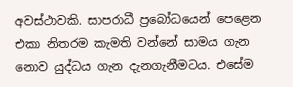අවස්ථාවකි. සාපරාධී ප්‍රබෝධයෙන් පෙළෙන එකා නිතරම කැමති වන්නේ සාමය ගැන නොව යුද්ධය ගැන දැනගැනීමටය. එසේම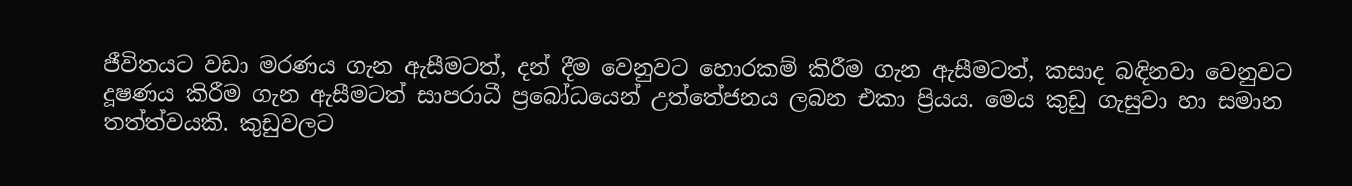ජීවිතයට වඩා මරණය ගැන ඇසීමටත්, දන් දීම වෙනුවට හොරකම් කිරීම ගැන ඇසීමටත්, කසාද බඳිනවා වෙනුවට දූෂණය කිරීම ගැන ඇසීමටත් සාපරාධී ප්‍රබෝධයෙන් උත්තේජනය ලබන එකා ප්‍රියය. මෙය කුඩු ගැසුවා හා සමාන තත්ත්වයකි. කුඩුවලට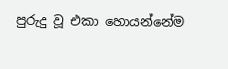පුරුදු වූ එකා හොයන්නේම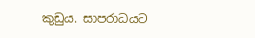කුඩුය. සාපරාධයට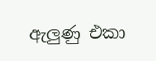ඇලුණු එකා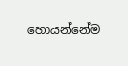හොයන්නේම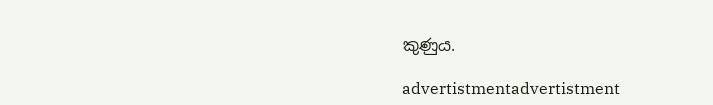කුණුය.

advertistmentadvertistment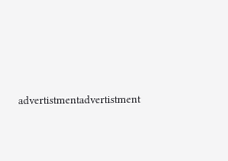advertistmentadvertistment